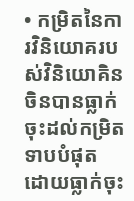• កម្រិតនៃការវិនិយោគរបស់វិនិយោគិនចិនបានធ្លាក់ចុះដល់កម្រិតទាបបំផុត ដោយធ្លាក់ចុះ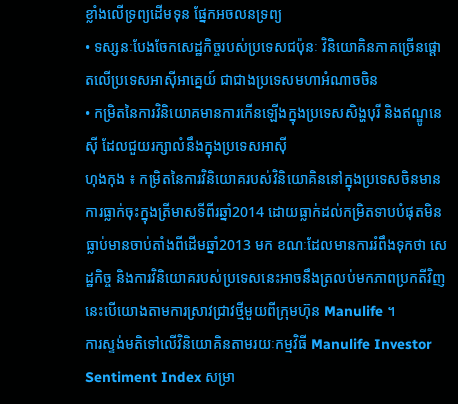ខ្លាំងលើទ្រព្យដើមទុន ផ្នែកអចលនទ្រព្យ
• ទស្សនៈបែងចែកសេដ្ឋកិច្ចរបស់ប្រទេសជប៉ុនៈ វិនិយោគិនភាគច្រើនផ្តោតលើប្រទេសអាស៊ីអាគ្នេយ៍ ជាជាងប្រទេសមហាអំណាចចិន
• កម្រិតនៃការវិនិយោគមានការកើនឡើងក្នុងប្រទេសសិង្ហបុរី និងឥណ្ឌូនេស៊ី ដែលជួយរក្សាលំនឹងក្នុងប្រទេសអាស៊ី
ហុងកុង ៖ កម្រិតនៃការវិនិយោគរបស់វិនិយោគិននៅក្នុងប្រទេសចិនមានការធ្លាក់ចុះក្នុងត្រីមាសទីពីរឆ្នាំ2014 ដោយធ្លាក់ដល់កម្រិតទាបបំផុតមិនធ្លាប់មានចាប់តាំងពីដើមឆ្នាំ2013 មក ខណៈដែលមានការរំពឹងទុកថា សេដ្ឋកិច្ច និងការវិនិយោគរបស់ប្រទេសនេះអាចនឹងត្រលប់មកភាពប្រកតីវិញ នេះបើយោងតាមការស្រាវជ្រាវថ្មីមួយពីក្រុមហ៊ុន Manulife ។
ការស្ទង់មតិទៅលើវិនិយោគិនតាមរយៈកម្មវិធី Manulife Investor Sentiment Index សម្រា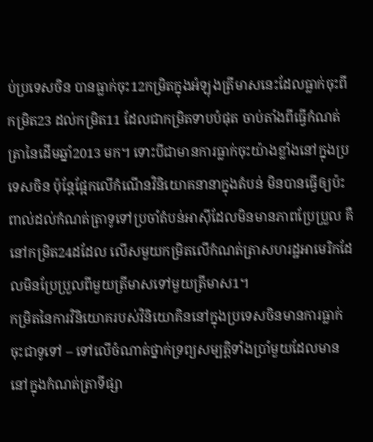ប់ប្រទេសចិន បានធ្លាក់ចុះ12កម្រិតក្នុងអំឡុងត្រីមាសនេះដែលធ្លាក់ចុះពីកម្រិត23 ដល់កម្រិត11 ដែលជាកម្រិតទាបបំផុត ចាប់តាំងពីធ្វើកំណត់ត្រានៃដើមឆ្នាំ2013 មក។ ទោះបីជាមានការធ្លាក់ចុះយ៉ាងខ្លាំងនៅក្នុងប្រទេសចិន ប៉ុន្តែផ្អែកលើកំណើនវិនិយោគនានាក្នុងតំបន់ មិនបានធ្វើឲ្យប៉ះពាល់ដល់កំណត់ត្រាទូទៅប្រចាំតំបន់អាស៊ីដែលមិនមានភាពប្រែប្រួល គឺនៅកម្រិត24ដដែល លើសមួយកម្រិតលើកំណត់ត្រាសហរដ្ឋអាមេរិកដែលមិនប្រែប្រួលពីមួយត្រីមាសទៅមួយត្រីមាស1។
កម្រិតនៃការវិនិយោគរបស់វិនិយោគិននៅក្នុងប្រទេសចិនមានការធ្លាក់ចុះជាទូទៅ – ទៅលើចំណាត់ថ្នាក់ទ្រព្យសម្បត្តិទាំងប្រាំមួយដែលមាននៅក្នុងកំណត់ត្រាទីផ្សា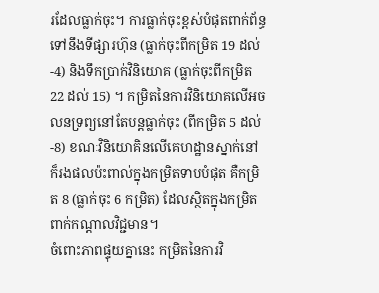រដែលធ្លាក់ចុះ។ ការធ្លាក់ចុះខ្ពស់បំផុតពាក់ព័ន្ធទៅនឹងទីផ្សារហ៊ុន (ធ្លាក់ចុះពីកម្រិត 19 ដល់ -4) និងទឹកប្រាក់វិនិយោគ (ធ្លាក់ចុះពីកម្រិត 22 ដល់ 15) ។ កម្រិតនៃការវិនិយោគលើអចលនទ្រព្យនៅតែបន្តធ្លាក់ចុះ (ពីកម្រិត 5 ដល់ -8) ខណៈវិនិយោគិនលើគេហដ្ឋានស្នាក់នៅក៏រងផលប៉ះពាល់ក្នុងកម្រិតទាបបំផុត គឺកម្រិត 8 (ធ្លាក់ចុះ 6 កម្រិត) ដែលស្ថិតក្នុងកម្រិតពាក់កណ្តាលវិជ្ជមាន។
ចំពោះភាពផ្ទុយគ្នានេះ កម្រិតនៃការវិ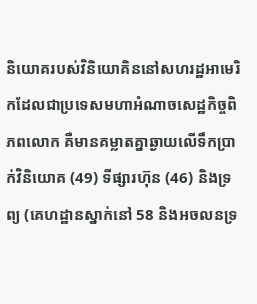និយោគរបស់វិនិយោគិននៅសហរដ្ឋអាមេរិកដែលជាប្រទេសមហាអំណាចសេដ្ឋកិច្ចពិភពលោក គឺមានគម្លាតគ្នាឆ្ងាយលើទឹកប្រាក់វិនិយោគ (49) ទីផ្សារហ៊ុន (46) និងទ្រព្យ (គេហដ្ឋានស្នាក់នៅ 58 និងអចលនទ្រ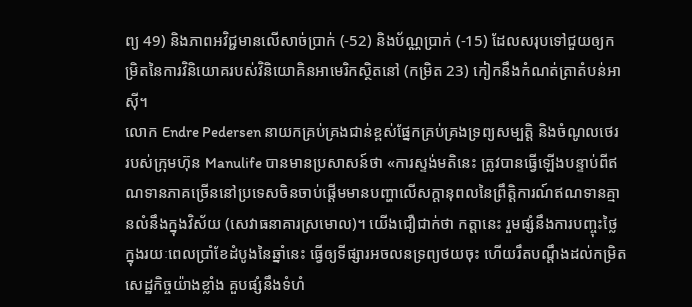ព្យ 49) និងភាពអវិជ្ជមានលើសាច់ប្រាក់ (-52) និងប័ណ្ណប្រាក់ (-15) ដែលសរុបទៅជួយឲ្យកម្រិតនៃការវិនិយោគរបស់វិនិយោគិនអាមេរិកស្ថិតនៅ (កម្រិត 23) កៀកនឹងកំណត់ត្រាតំបន់អាស៊ី។
លោក Endre Pedersen នាយកគ្រប់គ្រងជាន់ខ្ពស់ផ្នែកគ្រប់គ្រងទ្រព្យសម្បត្តិ និងចំណូលថេរ របស់ក្រុមហ៊ុន Manulife បានមានប្រសាសន៍ថា «ការស្ទង់មតិនេះ ត្រូវបានធ្វើឡើងបន្ទាប់ពីឥណទានភាគច្រើននៅប្រទេសចិនចាប់ផ្តើមមានបញ្ហាលើសក្តានុពលនៃព្រឹត្តិការណ៍ឥណទានគ្មានលំនឹងក្នុងវិស័យ (សេវាធនាគារស្រមោល)។ យើងជឿជាក់ថា កត្តានេះ រួមផ្សំនឹងការបញ្ចុះថ្លៃក្នុងរយៈពេលប្រាំខែដំបូងនៃឆ្នាំនេះ ធ្វើឲ្យទីផ្សារអចលនទ្រព្យថយចុះ ហើយរឹតបណ្តឹងដល់កម្រិតសេដ្ឋកិច្ចយ៉ាងខ្លាំង គួបផ្សំនឹងទំហំ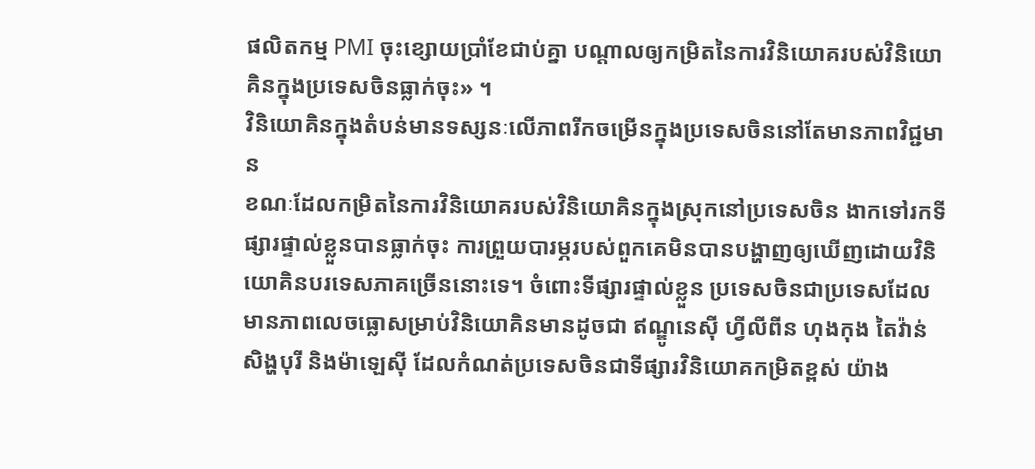ផលិតកម្ម PMI ចុះខ្សោយប្រាំខែជាប់គ្នា បណ្តាលឲ្យកម្រិតនៃការវិនិយោគរបស់វិនិយោគិនក្នុងប្រទេសចិនធ្លាក់ចុះ» ។
វិនិយោគិនក្នុងតំបន់មានទស្សនៈលើភាពរីកចម្រើនក្នុងប្រទេសចិននៅតែមានភាពវិជ្ជមាន
ខណៈដែលកម្រិតនៃការវិនិយោគរបស់វិនិយោគិនក្នុងស្រុកនៅប្រទេសចិន ងាកទៅរកទីផ្សារផ្ទាល់ខ្លួនបានធ្លាក់ចុះ ការព្រួយបារម្ភរបស់ពួកគេមិនបានបង្ហាញឲ្យឃើញដោយវិនិយោគិនបរទេសភាគច្រើននោះទេ។ ចំពោះទីផ្សារផ្ទាល់ខ្លួន ប្រទេសចិនជាប្រទេសដែលមានភាពលេចធ្លោសម្រាប់វិនិយោគិនមានដូចជា ឥណ្ឌូនេស៊ី ហ្វីលីពីន ហុងកុង តៃវ៉ាន់ សិង្ហបុរី និងម៉ាឡេស៊ី ដែលកំណត់ប្រទេសចិនជាទីផ្សារវិនិយោគកម្រិតខ្ពស់ យ៉ាង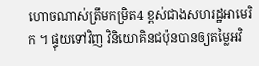ហោចណាស់ត្រឹមកម្រិត4 ខ្ពស់ជាងសហរដ្ឋអាមេរិក ។ ផ្ទុយទៅវិញ វិនិយោគិនជប៉ុនបានឲ្យតម្លៃអវិ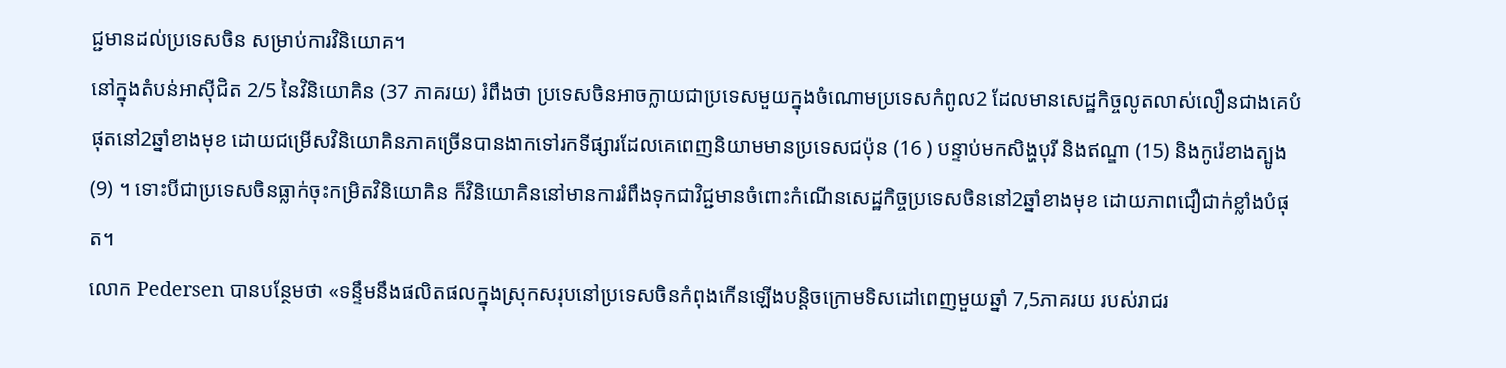ជ្ជមានដល់ប្រទេសចិន សម្រាប់ការវិនិយោគ។
នៅក្នុងតំបន់អាស៊ីជិត 2/5 នៃវិនិយោគិន (37 ភាគរយ) រំពឹងថា ប្រទេសចិនអាចក្លាយជាប្រទេសមួយក្នុងចំណោមប្រទេសកំពូល2 ដែលមានសេដ្ឋកិច្ចលូតលាស់លឿនជាងគេបំផុតនៅ2ឆ្នាំខាងមុខ ដោយជម្រើសវិនិយោគិនភាគច្រើនបានងាកទៅរកទីផ្សារដែលគេពេញនិយាមមានប្រទេសជប៉ុន (16 ) បន្ទាប់មកសិង្ហបុរី និងឥណ្ឌា (15) និងកូរ៉េខាងត្បូង (9) ។ ទោះបីជាប្រទេសចិនធ្លាក់ចុះកម្រិតវិនិយោគិន ក៏វិនិយោគិននៅមានការរំពឹងទុកជាវិជ្ជមានចំពោះកំណើនសេដ្ឋកិច្ចប្រទេសចិននៅ2ឆ្នាំខាងមុខ ដោយភាពជឿជាក់ខ្លាំងបំផុត។
លោក Pedersen បានបន្ថែមថា «ទន្ទឹមនឹងផលិតផលក្នុងស្រុកសរុបនៅប្រទេសចិនកំពុងកើនឡើងបន្តិចក្រោមទិសដៅពេញមួយឆ្នាំ 7,5ភាគរយ របស់រាជរ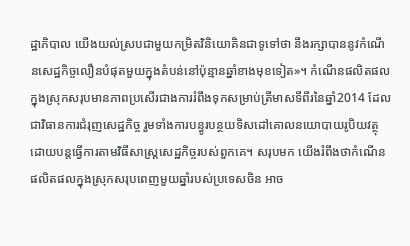ដ្ឋាភិបាល យើងយល់ស្របជាមួយកម្រិតវិនិយោគិនជាទូទៅថា នឹងរក្សាបាននូវកំណើនសេដ្ឋកិច្ចលឿនបំផុតមួយក្នុងតំបន់នៅប៉ុន្មានឆ្នាំខាងមុខទៀត»។ កំណើនផលិតផលក្នុងស្រុកសរុបមានភាពប្រសើរជាងការរំពឹងទុកសម្រាប់ត្រីមាសទីពីរនៃឆ្នាំ2014 ដែលជាវិធានការជំរុញសេដ្ឋកិច្ច រួមទាំងការបន្ធូរបន្ថយទិសដៅគោលនយោបាយរូបិយវត្ថុដោយបន្តធ្វើការតាមវិធីសាស្ត្រសេដ្ឋកិច្ចរបស់ពួកគេ។ សរុបមក យើងរំពឹងថាកំណើនផលិតផលក្នុងស្រុកសរុបពេញមួយឆ្នាំរបស់ប្រទេសចិន អាច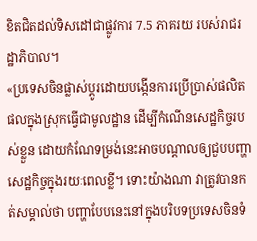ខិតជិតដល់ទិសដៅជាផ្លូវការ 7.5 ភាគរយ របស់រាជរដ្ឋាភិបាល។
«ប្រទេសចិនផ្លាស់ប្តូរដោយបង្កើនការប្រើប្រាស់ផលិតផលក្នុងស្រុកធ្វើជាមូលដ្ឋាន ដើម្បីកំណើនសេដ្ឋកិច្ចរបស់ខ្លួន ដោយកំណែទម្រង់នេះអាចបណ្តាលឲ្យជួបបញ្ហាសេដ្ឋកិច្ចក្នុងរយៈពេលខ្លី។ ទោះយ៉ាងណា វាត្រូវបានកត់សម្គាល់ថា បញ្ហាបែបនេះនៅក្នុងបរិបទប្រទេសចិនទំ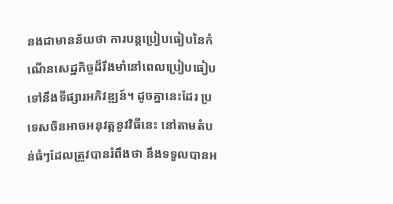នងជាមានន័យថា ការបន្តប្រៀបធៀបនៃកំណើនសេដ្ឋកិច្ចដ៏រឹងមាំនៅពេលប្រៀបធៀបទៅនឹងទីផ្សារអភិវឌ្ឍន៍។ ដូចគ្នានេះដែរ ប្រទេសចិនអាចអនុវត្តនូវវិធីនេះ នៅតាមតំបន់ធំៗដែលត្រូវបានរំពឹងថា នឹងទទួលបានអ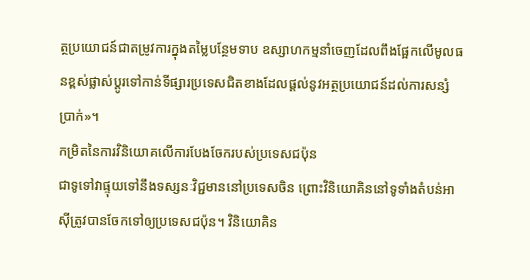ត្ថប្រយោជន៍ជាតម្រូវការក្នុងតម្លៃបន្ថែមទាប ឧស្សាហកម្មនាំចេញដែលពឹងផ្អែកលើមូលធនខ្ពស់ផ្លាស់ប្តូរទៅកាន់ទីផ្សារប្រទេសជិតខាងដែលផ្តល់នូវអត្ថប្រយោជន៍ដល់ការសន្សំប្រាក់»។
កម្រិតនៃការវិនិយោគលើការបែងចែករបស់ប្រទេសជប៉ុន
ជាទូទៅវាផ្ទុយទៅនឹងទស្សនៈវិជ្ជមាននៅប្រទេសចិន ព្រោះវិនិយោគិននៅទូទាំងតំបន់អាស៊ីត្រូវបានចែកទៅឲ្យប្រទេសជប៉ុន។ វិនិយោគិន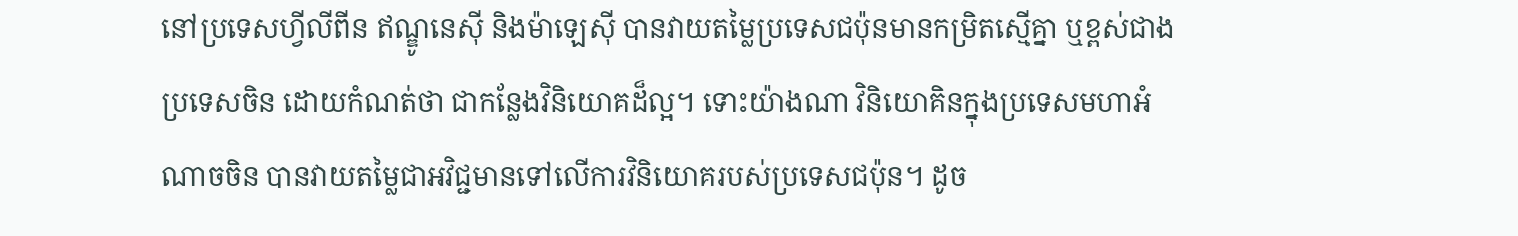នៅប្រទេសហ្វីលីពីន ឥណ្ឌូនេស៊ី និងម៉ាឡេស៊ី បានវាយតម្លៃប្រទេសជប៉ុនមានកម្រិតស្មើគ្នា ឬខ្ពស់ជាងប្រទេសចិន ដោយកំណត់ថា ជាកន្លែងវិនិយោគដ៏ល្អ។ ទោះយ៉ាងណា វិនិយោគិនក្នុងប្រទេសមហាអំណាចចិន បានវាយតម្លៃជាអវិជ្ជមានទៅលើការវិនិយោគរបស់ប្រទេសជប៉ុន។ ដូច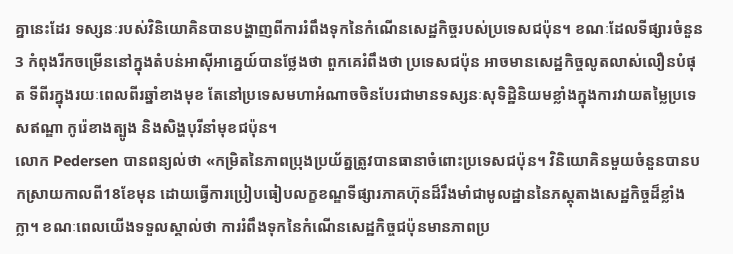គ្នានេះដែរ ទស្សនៈរបស់វិនិយោគិនបានបង្ហាញពីការរំពឹងទុកនៃកំណើនសេដ្ឋកិច្ចរបស់ប្រទេសជប៉ុន។ ខណៈដែលទីផ្សារចំនួន3 កំពុងរីកចម្រើននៅក្នុងតំបន់អាស៊ីអាគ្នេយ៍បានថ្លែងថា ពួកគេរំពឹងថា ប្រទេសជប៉ុន អាចមានសេដ្ឋកិច្ចលូតលាស់លឿនបំផុត ទីពីរក្នុងរយៈពេលពីរឆ្នាំខាងមុខ តែនៅប្រទេសមហាអំណាចចិនបែរជាមានទស្សនៈសុទិដ្ឋិនិយមខ្លាំងក្នុងការវាយតម្លៃប្រទេសឥណ្ឌា កូរ៉េខាងត្បូង និងសិង្ហបុរីនាំមុខជប៉ុន។
លោក Pedersen បានពន្យល់ថា «កម្រិតនៃភាពប្រុងប្រយ័ត្នត្រូវបានធានាចំពោះប្រទេសជប៉ុន។ វិនិយោគិនមួយចំនួនបានបកស្រាយកាលពី18ខែមុន ដោយធ្វើការប្រៀបធៀបលក្ខខណ្ឌទីផ្សារភាគហ៊ុនដ៏រឹងមាំជាមូលដ្ឋាននៃភស្តុតាងសេដ្ឋកិច្ចដ៏ខ្លាំងក្លា។ ខណៈពេលយើងទទួលស្គាល់ថា ការរំពឹងទុកនៃកំណើនសេដ្ឋកិច្ចជប៉ុនមានភាពប្រ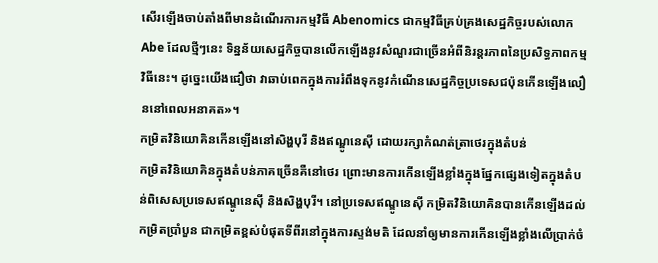សើរឡើងចាប់តាំងពីមានដំណើរការកម្មវិធី Abenomics ជាកម្មវិធីគ្រប់គ្រងសេដ្ឋកិច្ចរបស់លោក Abe ដែលថ្មីៗនេះ ទិន្នន័យសេដ្ឋកិច្ចបានលើកឡើងនូវសំណួរជាច្រើនអំពីនិរន្តរភាពនៃប្រសិទ្ធភាពកម្មវិធីនេះ។ ដូច្នេះយើងជឿថា វាឆាប់ពេកក្នុងការរំពឹងទុកនូវកំណើនសេដ្ឋកិច្ចប្រទេសជប៉ុនកើនឡើងលឿននៅពេលអនាគត»។
កម្រិតវិនិយោគិនកើនឡើងនៅសិង្ហបុរី និងឥណ្ឌូនេស៊ី ដោយរក្សាកំណត់ត្រាថេរក្នុងតំបន់
កម្រិតវិនិយោគិនក្នុងតំបន់ភាគច្រើនគឺនៅថេរ ព្រោះមានការកើនឡើងខ្លាំងក្នុងផ្នែកផ្សេងទៀតក្នុងតំបន់ពិសេសប្រទេសឥណ្ឌូនេស៊ី និងសិង្ហបុរី។ នៅប្រទេសឥណ្ឌូនេស៊ី កម្រិតវិនិយោគិនបានកើនឡើងដល់កម្រិតប្រាំបួន ជាកម្រិតខ្ពស់បំផុតទីពីរនៅក្នុងការស្ទង់មតិ ដែលនាំឲ្យមានការកើនឡើងខ្លាំងលើប្រាក់ចំ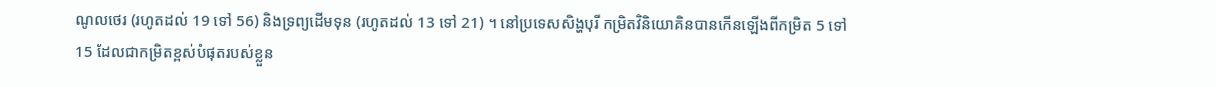ណូលថេរ (រហូតដល់ 19 ទៅ 56) និងទ្រព្យដើមទុន (រហូតដល់ 13 ទៅ 21) ។ នៅប្រទេសសិង្ហបុរី កម្រិតវិនិយោគិនបានកើនឡើងពីកម្រិត 5 ទៅ 15 ដែលជាកម្រិតខ្ពស់បំផុតរបស់ខ្លួន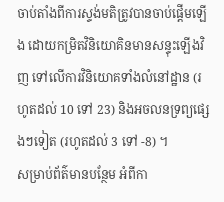ចាប់តាំងពីការស្ទង់មតិត្រូវបានចាប់ផ្តើមឡើង ដោយកម្រិតវិនិយោគិនមានសន្ទុះឡើងវិញ ទៅលើការវិនិយោគទាំងលំនៅដ្ឋាន (រហូតដល់ 10 ទៅ 23) និងអចលនទ្រព្យផ្សេងៗទៀត (រហូតដល់ 3 ទៅ -8) ។
សម្រាប់ព័ត៌មានបន្ថែម អំពីកា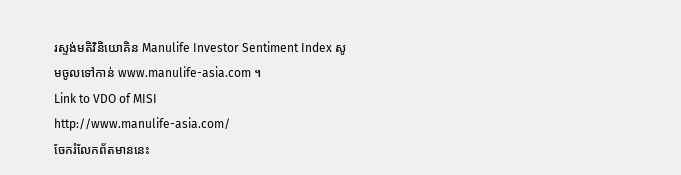រស្ទង់មតិវិនិយោគិន Manulife Investor Sentiment Index សូមចូលទៅកាន់ www.manulife-asia.com ។
Link to VDO of MISI
http://www.manulife-asia.com/
ចែករំលែកព័តមាននេះ